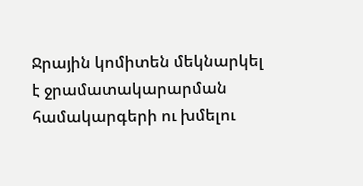Ջրային կոմիտեն մեկնարկել է ջրամատակարարման համակարգերի ու խմելու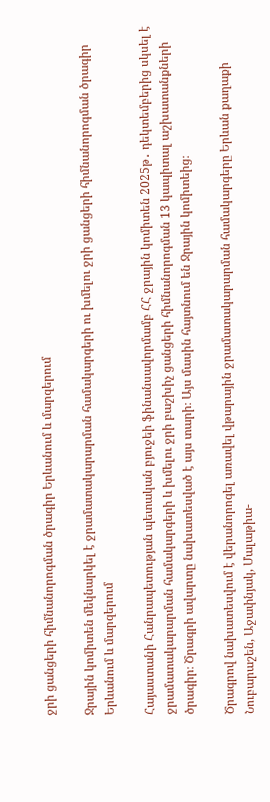ջրի ցանցերի հիմնանորոգման ծրագիր Երևանում և մարզերում

Ջրային կոմիտեն մեկնարկել է ջրամատակարարման համակարգերի ու խմելու ջրի ցանցերի հիմնանորոգման ծրագիր Երևանում և մարզերում

Հայաստանի Հանրապետության պետական բյուջեի ֆինանսավորմամբ ՀՀ ջրային կոմիտեն 2025թ․ դեկտեմբերից սկսել է ջրամատակարարման համակարգերի և խմելու ջրի բաշխիչ ցանցերի հիմնանորոգման 13 կապիտալ աշխատանքների ծրագիր։ Ծրագրի ավարտը նախատեսված է այս տարի։ Այս մասին հայտնում են Ջրային կոմիտեից։

Ծրագրով նախատեսվում է վերանորոգել առավել վթարային ջրամատակարարման համակարգերը Երևան քաղաքի Նուբարաշեն, Աջափնյակ, Մալաթիա-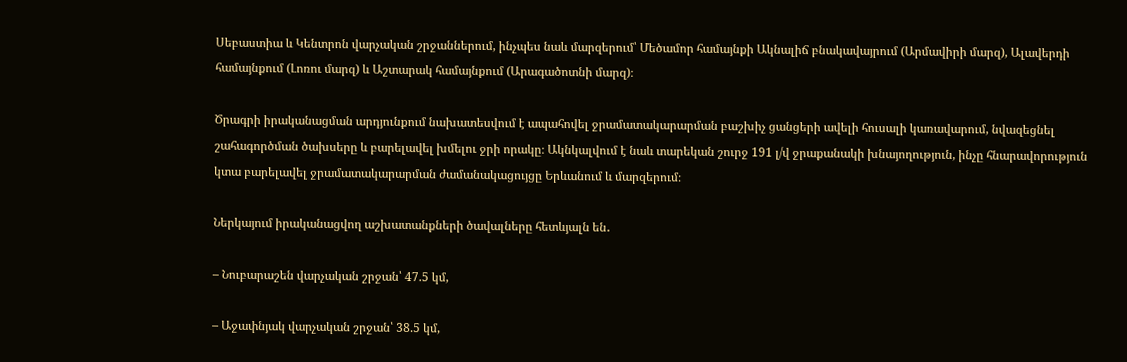Սեբաստիա և Կենտրոն վարչական շրջաններում, ինչպես նաև մարզերում՝ Մեծամոր համայնքի Ակնալիճ բնակավայրում (Արմավիրի մարզ), Ալավերդի համայնքում (Լոռու մարզ) և Աշտարակ համայնքում (Արագածոտնի մարզ)։

Ծրագրի իրականացման արդյունքում նախատեսվում է ապահովել ջրամատակարարման բաշխիչ ցանցերի ավելի հուսալի կառավարում, նվազեցնել շահագործման ծախսերը և բարելավել խմելու ջրի որակը։ Ակնկալվում է նաև տարեկան շուրջ 191 լ/վ ջրաքանակի խնայողություն, ինչը հնարավորություն կտա բարելավել ջրամատակարարման ժամանակացույցը Երևանում և մարզերում։

Ներկայում իրականացվող աշխատանքների ծավալները հետևյալն են․

– Նուբարաշեն վարչական շրջան՝ 47.5 կմ,

– Աջափնյակ վարչական շրջան՝ 38.5 կմ,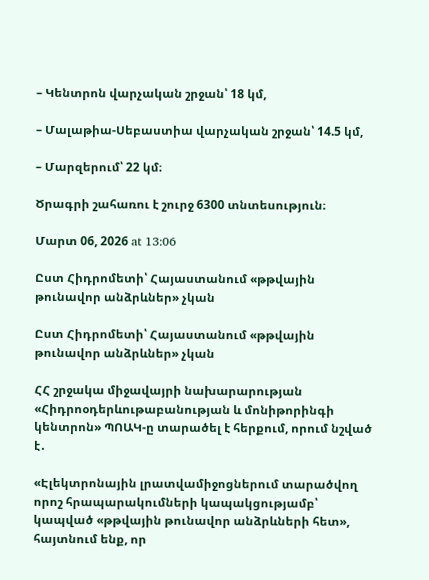– Կենտրոն վարչական շրջան՝ 18 կմ,

– Մալաթիա-Սեբաստիա վարչական շրջան՝ 14.5 կմ,

– Մարզերում՝ 22 կմ։

Ծրագրի շահառու է շուրջ 6300 տնտեսություն։

Մարտ 06, 2026 at 13:06

Ըստ Հիդրոմետի՝ Հայաստանում «թթվային թունավոր անձրևներ» չկան

Ըստ Հիդրոմետի՝ Հայաստանում «թթվային թունավոր անձրևներ» չկան

ՀՀ շրջակա միջավայրի նախարարության «Հիդրոօդերևութաբանության և մոնիթորինգի կենտրոն» ՊՈԱԿ-ը տարածել է հերքում, որում նշված է․

«Էլեկտրոնային լրատվամիջոցներում տարածվող որոշ հրապարակումների կապակցությամբ՝ կապված «թթվային թունավոր անձրևների հետ», հայտնում ենք, որ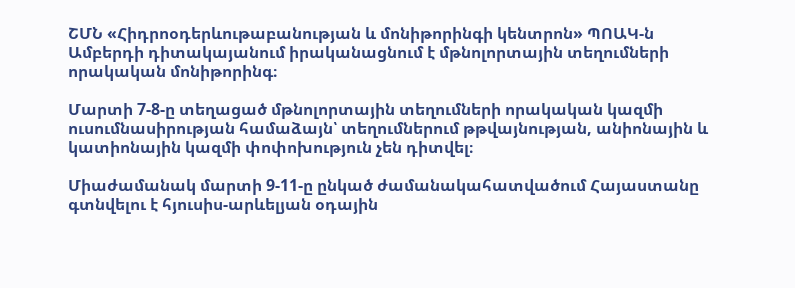ՇՄՆ «Հիդրոօդերևութաբանության և մոնիթորինգի կենտրոն» ՊՈԱԿ-ն Ամբերդի դիտակայանում իրականացնում է մթնոլորտային տեղումների որակական մոնիթորինգ։

Մարտի 7-8-ը տեղացած մթնոլորտային տեղումների որակական կազմի ուսումնասիրության համաձայն՝ տեղումներում թթվայնության, անիոնային և կատիոնային կազմի փոփոխություն չեն դիտվել։

Միաժամանակ մարտի 9-11-ը ընկած ժամանակահատվածում Հայաստանը գտնվելու է հյուսիս-արևելյան օդային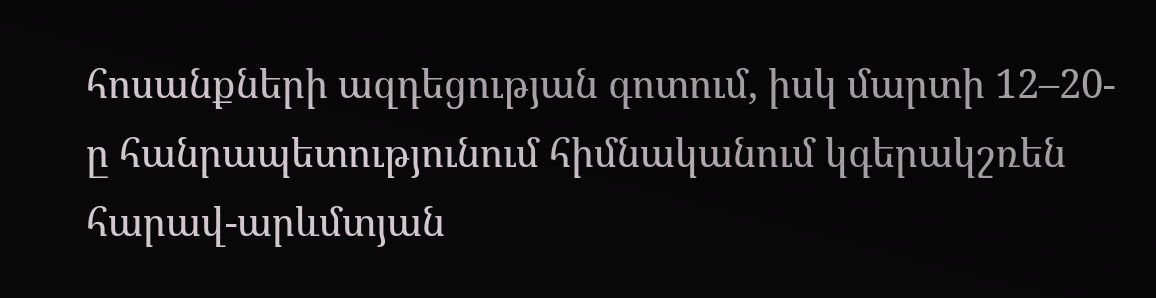հոսանքների ազդեցության գոտում, իսկ մարտի 12–20-ը հանրապետությունում հիմնականում կգերակշռեն հարավ-արևմտյան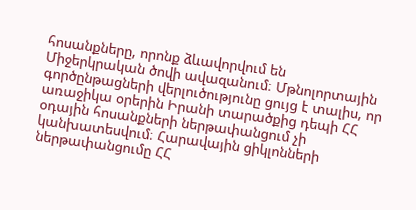հոսանքները, որոնք ձևավորվում են Միջերկրական ծովի ավազանում։ Մթնոլորտային գործընթացների վերլուծությունը ցույց է տալիս, որ առաջիկա օրերին Իրանի տարածքից դեպի ՀՀ օդային հոսանքների ներթափանցում չի կանխատեսվում։ Հարավային ցիկլոնների ներթափանցումը ՀՀ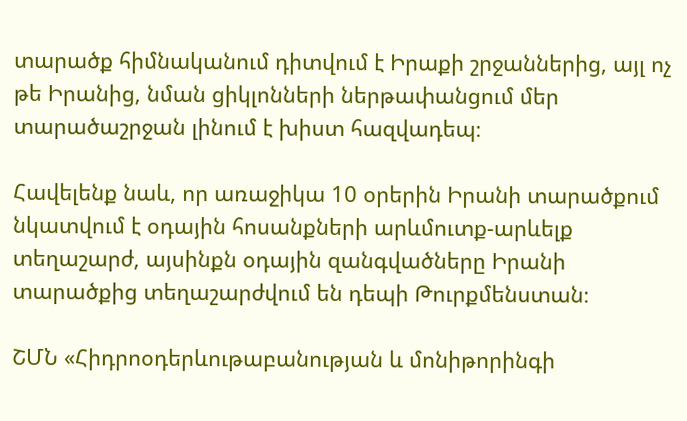տարածք հիմնականում դիտվում է Իրաքի շրջաններից, այլ ոչ թե Իրանից, նման ցիկլոնների ներթափանցում մեր տարածաշրջան լինում է խիստ հազվադեպ։

Հավելենք նաև, որ առաջիկա 10 օրերին Իրանի տարածքում նկատվում է օդային հոսանքների արևմուտք-արևելք տեղաշարժ, այսինքն օդային զանգվածները Իրանի տարածքից տեղաշարժվում են դեպի Թուրքմենստան։

ՇՄՆ «Հիդրոօդերևութաբանության և մոնիթորինգի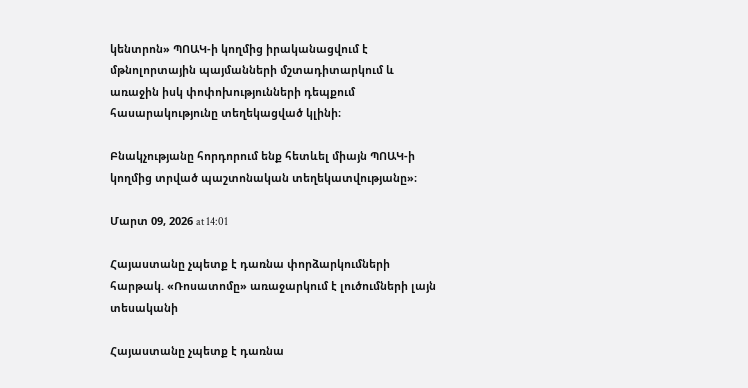կենտրոն» ՊՈԱԿ-ի կողմից իրականացվում է մթնոլորտային պայմանների մշտադիտարկում և առաջին իսկ փոփոխությունների դեպքում հասարակությունը տեղեկացված կլինի։

Բնակչությանը հորդորում ենք հետևել միայն ՊՈԱԿ-ի կողմից տրված պաշտոնական տեղեկատվությանը»։

Մարտ 09, 2026 at 14:01

Հայաստանը չպետք է դառնա փորձարկումների հարթակ. «Ռոսատոմը» առաջարկում է լուծումների լայն տեսականի

Հայաստանը չպետք է դառնա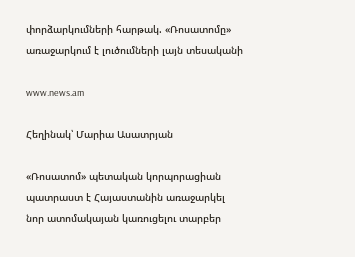փորձարկումների հարթակ. «Ռոսատոմը» առաջարկում է լուծումների լայն տեսականի

www.news.am

Հեղինակ՝ Մարիա Ասատրյան

«Ռոսատոմ» պետական կորպորացիան պատրաստ է Հայաստանին առաջարկել նոր ատոմակայան կառուցելու տարբեր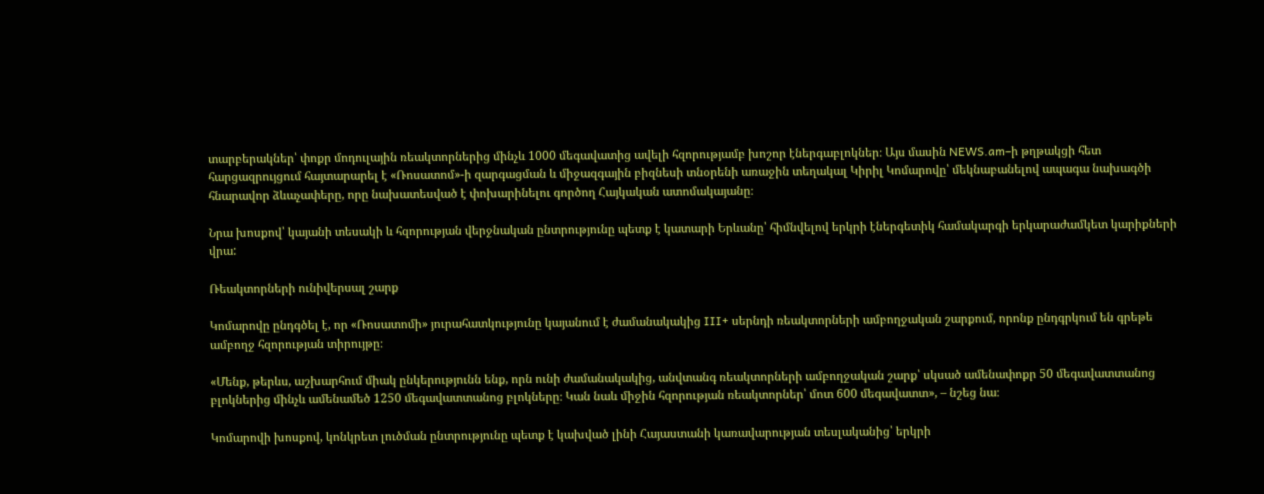տարբերակներ՝ փոքր մոդուլային ռեակտորներից մինչև 1000 մեգավատից ավելի հզորությամբ խոշոր էներգաբլոկներ։ Այս մասին NEWS.am–ի թղթակցի հետ հարցազրույցում հայտարարել է «Ռոսատոմ»-ի զարգացման և միջազգային բիզնեսի տնօրենի առաջին տեղակալ Կիրիլ Կոմարովը՝ մեկնաբանելով ապագա նախագծի հնարավոր ձևաչափերը, որը նախատեսված է փոխարինելու գործող Հայկական ատոմակայանը։

Նրա խոսքով՝ կայանի տեսակի և հզորության վերջնական ընտրությունը պետք է կատարի Երևանը՝ հիմնվելով երկրի էներգետիկ համակարգի երկարաժամկետ կարիքների վրա:

Ռեակտորների ունիվերսալ շարք

Կոմարովը ընդգծել է, որ «Ռոսատոմի» յուրահատկությունը կայանում է ժամանակակից III+ սերնդի ռեակտորների ամբողջական շարքում, որոնք ընդգրկում են գրեթե ամբողջ հզորության տիրույթը։

«Մենք, թերևս, աշխարհում միակ ընկերությունն ենք, որն ունի ժամանակակից, անվտանգ ռեակտորների ամբողջական շարք՝ սկսած ամենափոքր 50 մեգավատտանոց բլոկներից մինչև ամենամեծ 1250 մեգավատտանոց բլոկները։ Կան նաև միջին հզորության ռեակտորներ՝ մոտ 600 մեգավատտ», – նշեց նա։

Կոմարովի խոսքով, կոնկրետ լուծման ընտրությունը պետք է կախված լինի Հայաստանի կառավարության տեսլականից՝ երկրի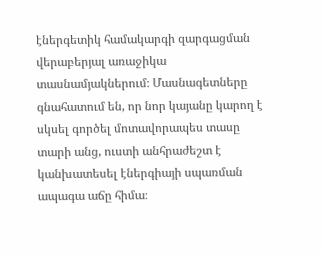էներգետիկ համակարգի զարգացման վերաբերյալ առաջիկա տասնամյակներում։ Մասնագետները գնահատում են, որ նոր կայանը կարող է սկսել գործել մոտավորապես տասը տարի անց, ուստի անհրաժեշտ է կանխատեսել էներգիայի սպառման ապագա աճը հիմա։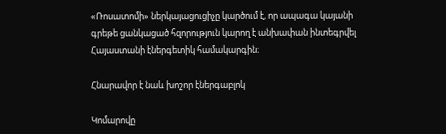«Ռոսատոմի» ներկայացուցիչը կարծում է, որ ապագա կայանի գրեթե ցանկացած հզորություն կարող է անխափան ինտեգրվել Հայաստանի էներգետիկ համակարգին։

Հնարավոր է նաև խոշոր էներգաբլոկ

Կոմարովը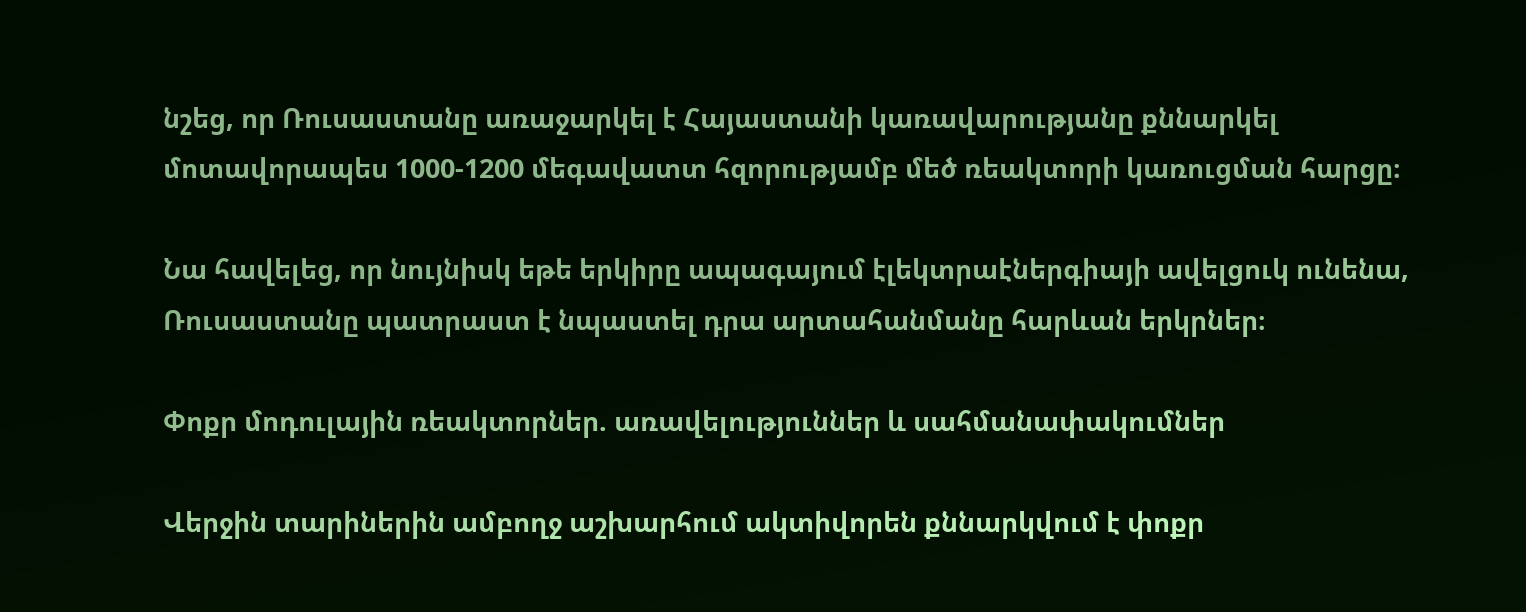նշեց, որ Ռուսաստանը առաջարկել է Հայաստանի կառավարությանը քննարկել մոտավորապես 1000-1200 մեգավատտ հզորությամբ մեծ ռեակտորի կառուցման հարցը։

Նա հավելեց, որ նույնիսկ եթե երկիրը ապագայում էլեկտրաէներգիայի ավելցուկ ունենա, Ռուսաստանը պատրաստ է նպաստել դրա արտահանմանը հարևան երկրներ։

Փոքր մոդուլային ռեակտորներ. առավելություններ և սահմանափակումներ

Վերջին տարիներին ամբողջ աշխարհում ակտիվորեն քննարկվում է փոքր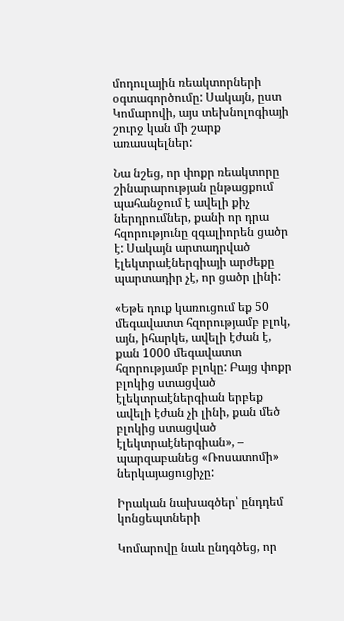մոդուլային ռեակտորների օգտագործումը: Սակայն, ըստ Կոմարովի, այս տեխնոլոգիայի շուրջ կան մի շարք առասպելներ:

Նա նշեց, որ փոքր ռեակտորը շինարարության ընթացքում պահանջում է ավելի քիչ ներդրումներ, քանի որ դրա հզորությունը զգալիորեն ցածր է: Սակայն արտադրված էլեկտրաէներգիայի արժեքը պարտադիր չէ, որ ցածր լինի:

«Եթե դուք կառուցում եք 50 մեգավատտ հզորությամբ բլոկ, այն, իհարկե, ավելի էժան է, քան 1000 մեգավատտ հզորությամբ բլոկը: Բայց փոքր բլոկից ստացված էլեկտրաէներգիան երբեք ավելի էժան չի լինի, քան մեծ բլոկից ստացված էլեկտրաէներգիան», – պարզաբանեց «Ռոսատոմի» ներկայացուցիչը:

Իրական նախագծեր՝ ընդդեմ կոնցեպտների

Կոմարովը նաև ընդգծեց, որ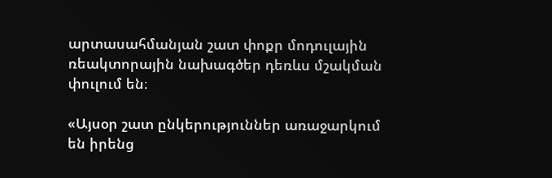արտասահմանյան շատ փոքր մոդուլային ռեակտորային նախագծեր դեռևս մշակման փուլում են։

«Այսօր շատ ընկերություններ առաջարկում են իրենց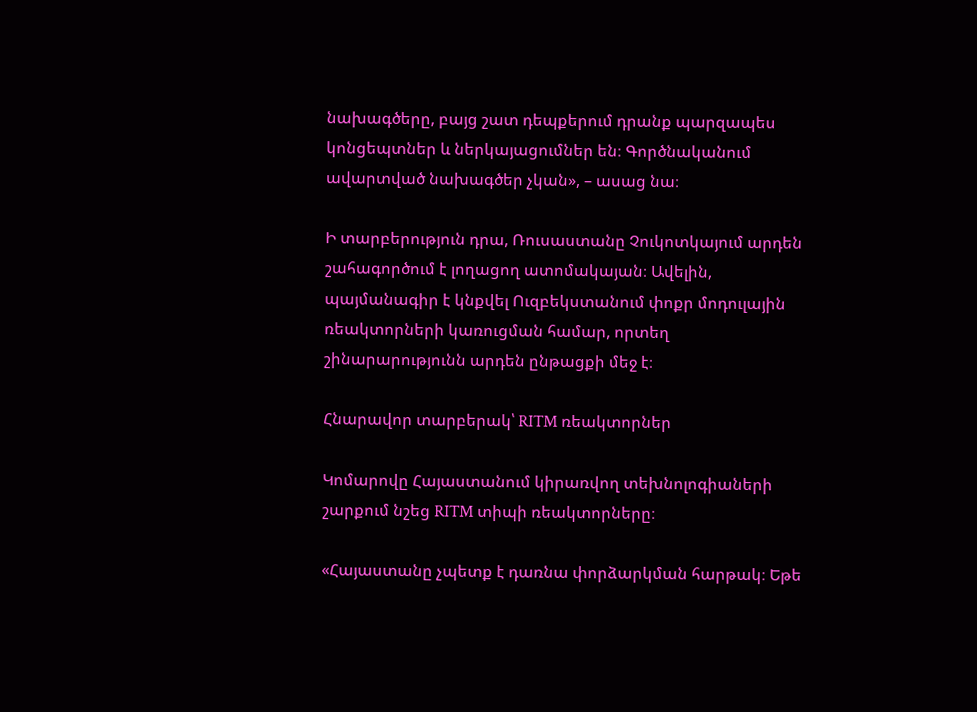նախագծերը, բայց շատ դեպքերում դրանք պարզապես կոնցեպտներ և ներկայացումներ են։ Գործնականում ավարտված նախագծեր չկան», – ասաց նա։

Ի տարբերություն դրա, Ռուսաստանը Չուկոտկայում արդեն շահագործում է լողացող ատոմակայան։ Ավելին, պայմանագիր է կնքվել Ուզբեկստանում փոքր մոդուլային ռեակտորների կառուցման համար, որտեղ շինարարությունն արդեն ընթացքի մեջ է։

Հնարավոր տարբերակ՝ RITM ռեակտորներ

Կոմարովը Հայաստանում կիրառվող տեխնոլոգիաների շարքում նշեց RITM տիպի ռեակտորները։

«Հայաստանը չպետք է դառնա փորձարկման հարթակ։ Եթե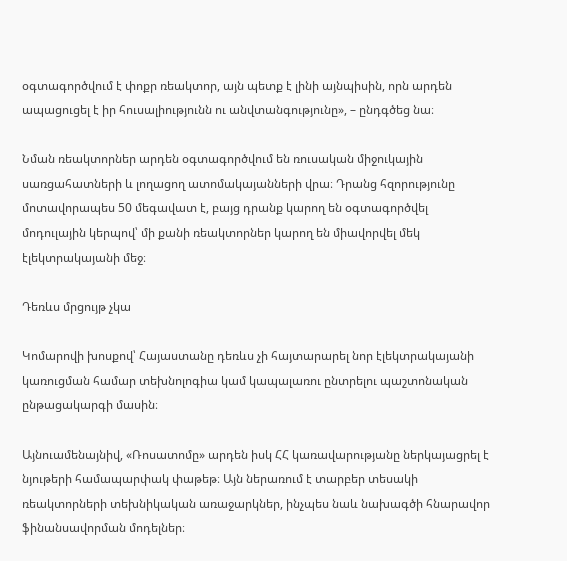օգտագործվում է փոքր ռեակտոր, այն պետք է լինի այնպիսին, որն արդեն ապացուցել է իր հուսալիությունն ու անվտանգությունը», – ընդգծեց նա։

Նման ռեակտորներ արդեն օգտագործվում են ռուսական միջուկային սառցահատների և լողացող ատոմակայանների վրա։ Դրանց հզորությունը մոտավորապես 50 մեգավատ է, բայց դրանք կարող են օգտագործվել մոդուլային կերպով՝ մի քանի ռեակտորներ կարող են միավորվել մեկ էլեկտրակայանի մեջ։

Դեռևս մրցույթ չկա

Կոմարովի խոսքով՝ Հայաստանը դեռևս չի հայտարարել նոր էլեկտրակայանի կառուցման համար տեխնոլոգիա կամ կապալառու ընտրելու պաշտոնական ընթացակարգի մասին։

Այնուամենայնիվ, «Ռոսատոմը» արդեն իսկ ՀՀ կառավարությանը ներկայացրել է նյութերի համապարփակ փաթեթ։ Այն ներառում է տարբեր տեսակի ռեակտորների տեխնիկական առաջարկներ, ինչպես նաև նախագծի հնարավոր ֆինանսավորման մոդելներ։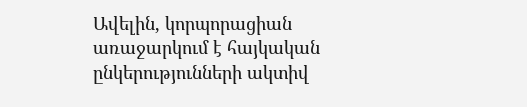Ավելին, կորպորացիան առաջարկում է հայկական ընկերությունների ակտիվ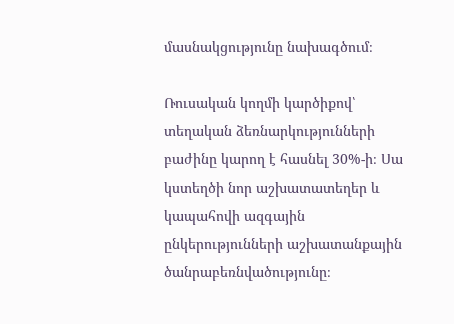մասնակցությունը նախագծում։

Ռուսական կողմի կարծիքով՝ տեղական ձեռնարկությունների բաժինը կարող է հասնել 30%-ի։ Սա կստեղծի նոր աշխատատեղեր և կապահովի ազգային ընկերությունների աշխատանքային ծանրաբեռնվածությունը։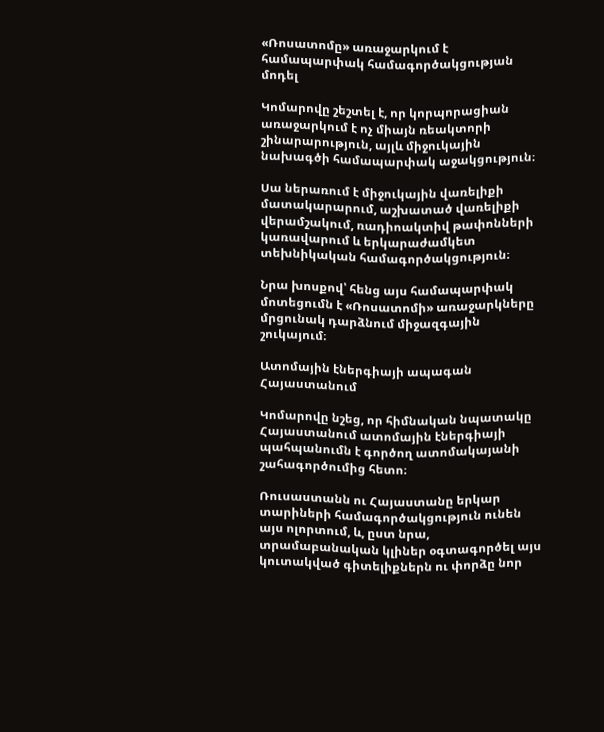«Ռոսատոմը» առաջարկում է համապարփակ համագործակցության մոդել

Կոմարովը շեշտել է, որ կորպորացիան առաջարկում է ոչ միայն ռեակտորի շինարարություն, այլև միջուկային նախագծի համապարփակ աջակցություն։

Սա ներառում է միջուկային վառելիքի մատակարարում, աշխատած վառելիքի վերամշակում, ռադիոակտիվ թափոնների կառավարում և երկարաժամկետ տեխնիկական համագործակցություն։

Նրա խոսքով՝ հենց այս համապարփակ մոտեցումն է «Ռոսատոմի» առաջարկները մրցունակ դարձնում միջազգային շուկայում։

Ատոմային էներգիայի ապագան Հայաստանում

Կոմարովը նշեց, որ հիմնական նպատակը Հայաստանում ատոմային էներգիայի պահպանումն է գործող ատոմակայանի շահագործումից հետո։

Ռուսաստանն ու Հայաստանը երկար տարիների համագործակցություն ունեն այս ոլորտում, և, ըստ նրա, տրամաբանական կլիներ օգտագործել այս կուտակված գիտելիքներն ու փորձը նոր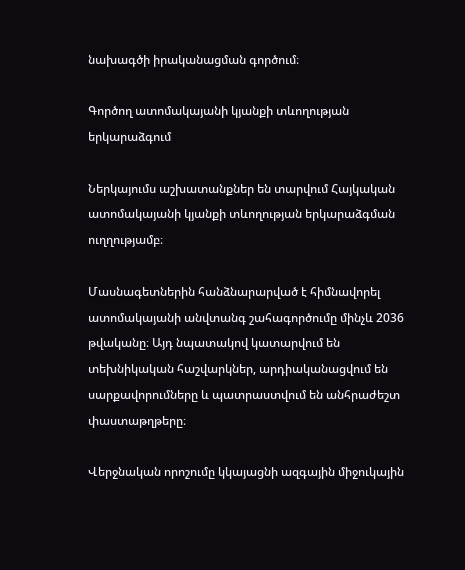նախագծի իրականացման գործում։

Գործող ատոմակայանի կյանքի տևողության երկարաձգում

Ներկայումս աշխատանքներ են տարվում Հայկական ատոմակայանի կյանքի տևողության երկարաձգման ուղղությամբ։

Մասնագետներին հանձնարարված է հիմնավորել ատոմակայանի անվտանգ շահագործումը մինչև 2036 թվականը։ Այդ նպատակով կատարվում են տեխնիկական հաշվարկներ, արդիականացվում են սարքավորումները և պատրաստվում են անհրաժեշտ փաստաթղթերը։

Վերջնական որոշումը կկայացնի ազգային միջուկային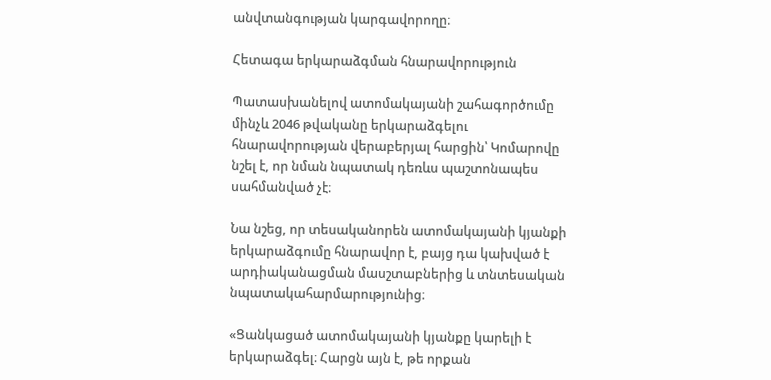անվտանգության կարգավորողը։

Հետագա երկարաձգման հնարավորություն

Պատասխանելով ատոմակայանի շահագործումը մինչև 2046 թվականը երկարաձգելու հնարավորության վերաբերյալ հարցին՝ Կոմարովը նշել է, որ նման նպատակ դեռևս պաշտոնապես սահմանված չէ։

Նա նշեց, որ տեսականորեն ատոմակայանի կյանքի երկարաձգումը հնարավոր է, բայց դա կախված է արդիականացման մասշտաբներից և տնտեսական նպատակահարմարությունից։

«Ցանկացած ատոմակայանի կյանքը կարելի է երկարաձգել։ Հարցն այն է, թե որքան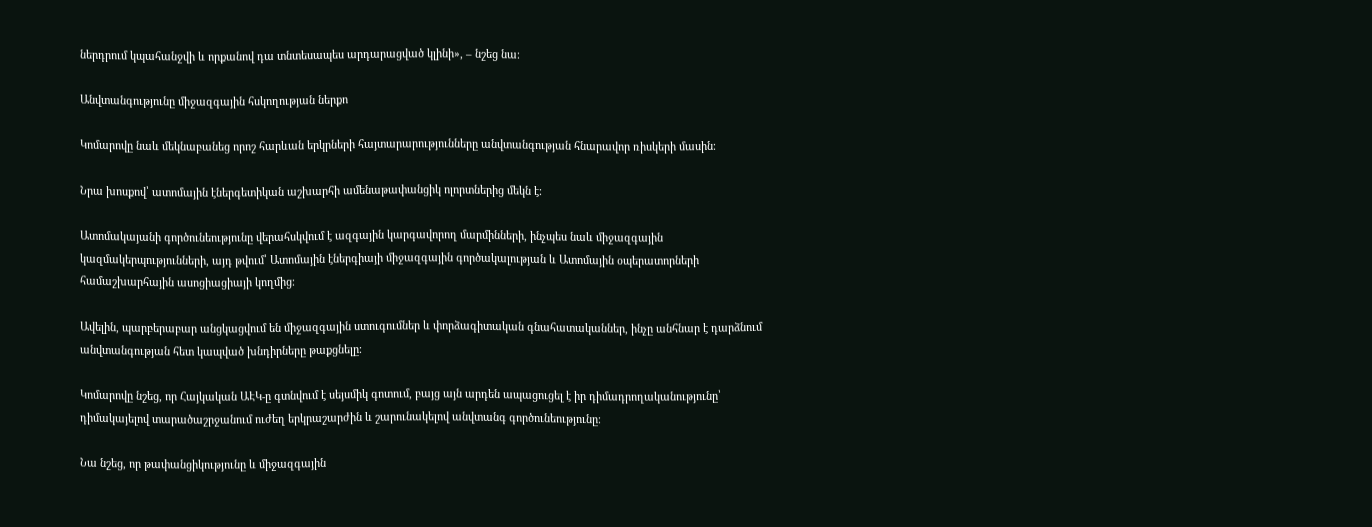ներդրում կպահանջվի և որքանով դա տնտեսապես արդարացված կլինի», – նշեց նա։

Անվտանգությունը միջազգային հսկողության ներքո

Կոմարովը նաև մեկնաբանեց որոշ հարևան երկրների հայտարարությունները անվտանգության հնարավոր ռիսկերի մասին։

Նրա խոսքով՝ ատոմային էներգետիկան աշխարհի ամենաթափանցիկ ոլորտներից մեկն է։

Ատոմակայանի գործունեությունը վերահսկվում է ազգային կարգավորող մարմինների, ինչպես նաև միջազգային կազմակերպությունների, այդ թվում՝ Ատոմային էներգիայի միջազգային գործակալության և Ատոմային օպերատորների համաշխարհային ասոցիացիայի կողմից։

Ավելին, պարբերաբար անցկացվում են միջազգային ստուգումներ և փորձագիտական գնահատականներ, ինչը անհնար է դարձնում անվտանգության հետ կապված խնդիրները թաքցնելը։

Կոմարովը նշեց, որ Հայկական ԱԷԿ-ը գտնվում է սեյսմիկ գոտում, բայց այն արդեն ապացուցել է իր դիմադրողականությունը՝ դիմակայելով տարածաշրջանում ուժեղ երկրաշարժին և շարունակելով անվտանգ գործունեությունը։

Նա նշեց, որ թափանցիկությունը և միջազգային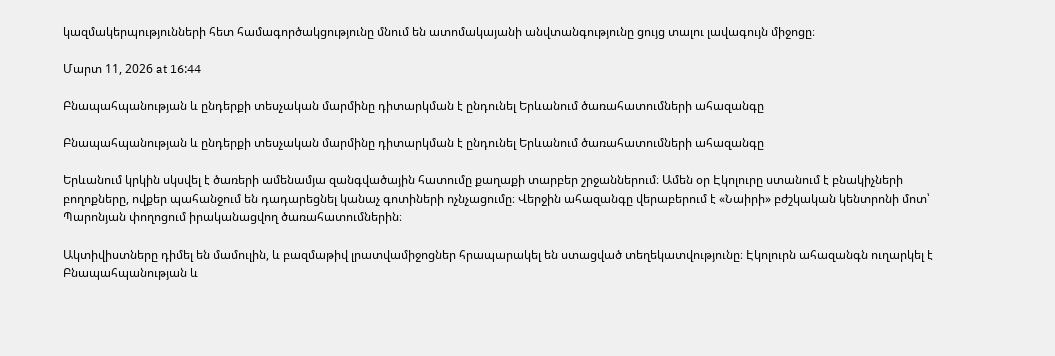կազմակերպությունների հետ համագործակցությունը մնում են ատոմակայանի անվտանգությունը ցույց տալու լավագույն միջոցը։

Մարտ 11, 2026 at 16:44

Բնապահպանության և ընդերքի տեսչական մարմինը դիտարկման է ընդունել Երևանում ծառահատումների ահազանգը

Բնապահպանության և ընդերքի տեսչական մարմինը դիտարկման է ընդունել Երևանում ծառահատումների ահազանգը

Երևանում կրկին սկսվել է ծառերի ամենամյա զանգվածային հատումը քաղաքի տարբեր շրջաններում։ Ամեն օր Էկոլուրը ստանում է բնակիչների բողոքները, ովքեր պահանջում են դադարեցնել կանաչ գոտիների ոչնչացումը։ Վերջին ահազանգը վերաբերում է «Նաիրի» բժշկական կենտրոնի մոտ՝ Պարոնյան փողոցում իրականացվող ծառահատումներին։

Ակտիվիստները դիմել են մամուլին, և բազմաթիվ լրատվամիջոցներ հրապարակել են ստացված տեղեկատվությունը։ Էկոլուրն ահազանգն ուղարկել է Բնապահպանության և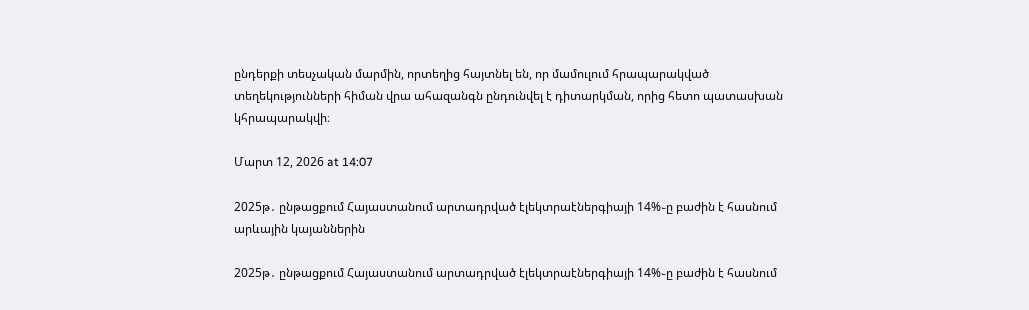ընդերքի տեսչական մարմին, որտեղից հայտնել են, որ մամուլում հրապարակված տեղեկությունների հիման վրա ահազանգն ընդունվել է դիտարկման, որից հետո պատասխան կհրապարակվի։

Մարտ 12, 2026 at 14:07

2025թ․ ընթացքում Հայաստանում արտադրված էլեկտրաէներգիայի 14%֊ը բաժին է հասնում արևային կայաններին

2025թ․ ընթացքում Հայաստանում արտադրված էլեկտրաէներգիայի 14%֊ը բաժին է հասնում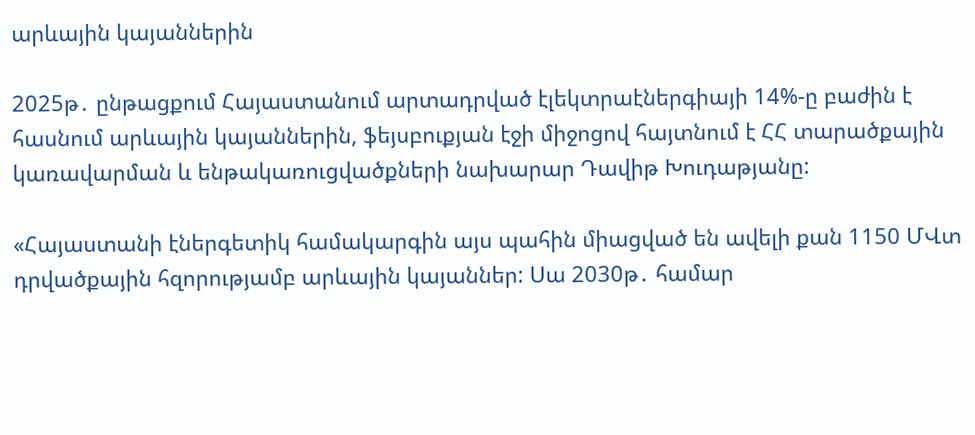արևային կայաններին

2025թ․ ընթացքում Հայաստանում արտադրված էլեկտրաէներգիայի 14%-ը բաժին է հասնում արևային կայաններին, ֆեյսբուքյան էջի միջոցով հայտնում է ՀՀ տարածքային կառավարման և ենթակառուցվածքների նախարար Դավիթ Խուդաթյանը:

«Հայաստանի էներգետիկ համակարգին այս պահին միացված են ավելի քան 1150 ՄՎտ դրվածքային հզորությամբ արևային կայաններ: Սա 2030թ․ համար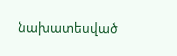նախատեսված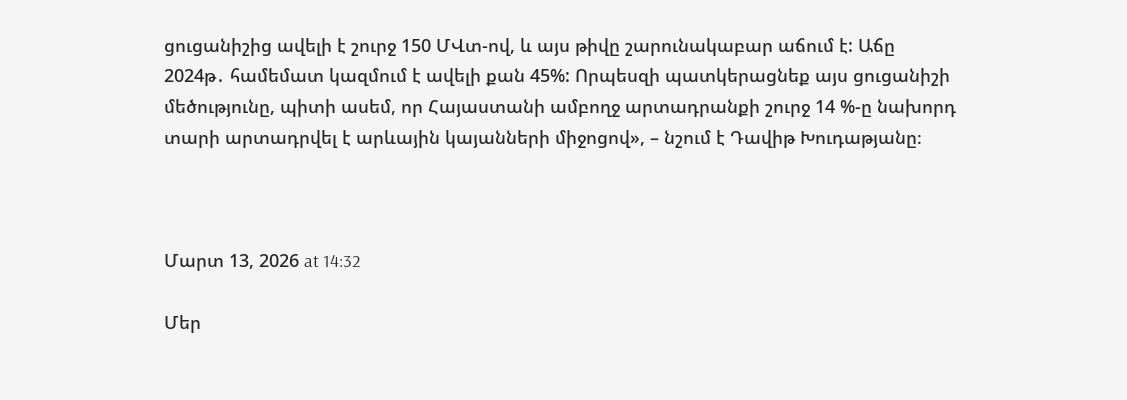ցուցանիշից ավելի է շուրջ 150 ՄՎտ-ով, և այս թիվը շարունակաբար աճում է: Աճը 2024թ․ համեմատ կազմում է ավելի քան 45%: Որպեսզի պատկերացնեք այս ցուցանիշի մեծությունը, պիտի ասեմ, որ Հայաստանի ամբողջ արտադրանքի շուրջ 14 %-ը նախորդ տարի արտադրվել է արևային կայանների միջոցով», – նշում է Դավիթ Խուդաթյանը։



Մարտ 13, 2026 at 14:32

Մեր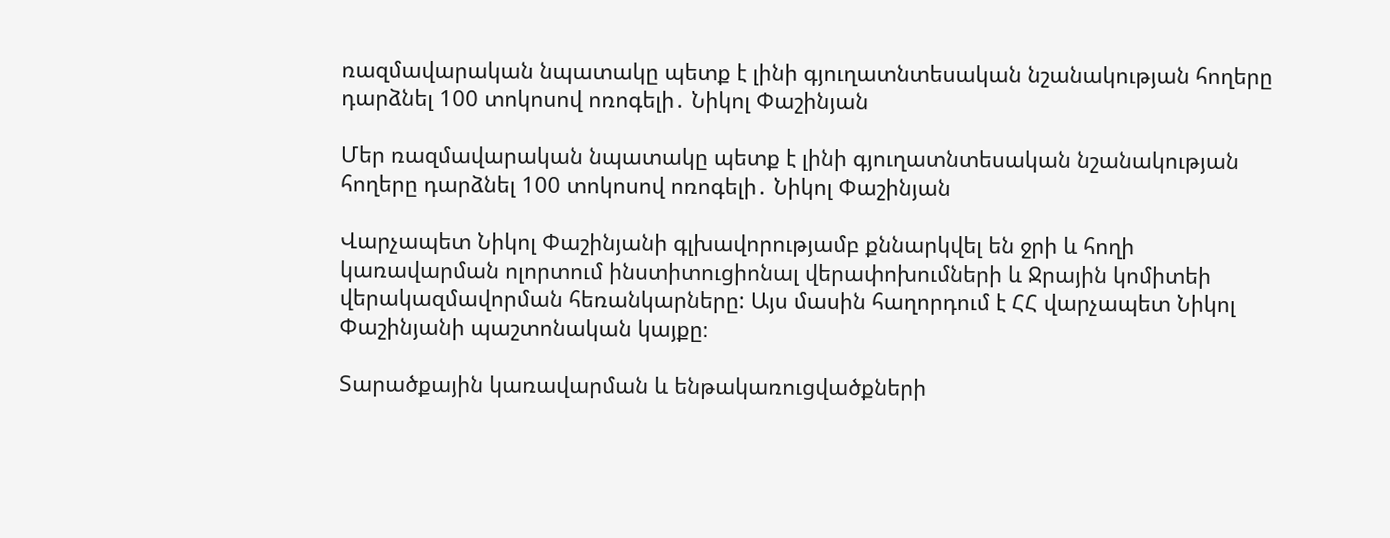ռազմավարական նպատակը պետք է լինի գյուղատնտեսական նշանակության հողերը դարձնել 100 տոկոսով ոռոգելի․ Նիկոլ Փաշինյան

Մեր ռազմավարական նպատակը պետք է լինի գյուղատնտեսական նշանակության հողերը դարձնել 100 տոկոսով ոռոգելի․ Նիկոլ Փաշինյան

Վարչապետ Նիկոլ Փաշինյանի գլխավորությամբ քննարկվել են ջրի և հողի կառավարման ոլորտում ինստիտուցիոնալ վերափոխումների և Ջրային կոմիտեի վերակազմավորման հեռանկարները: Այս մասին հաղորդում է ՀՀ վարչապետ Նիկոլ Փաշինյանի պաշտոնական կայքը։

Տարածքային կառավարման և ենթակառուցվածքների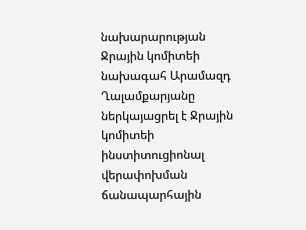նախարարության Ջրային կոմիտեի նախագահ Արամազդ Ղալամքարյանը ներկայացրել է Ջրային կոմիտեի ինստիտուցիոնալ վերափոխման ճանապարհային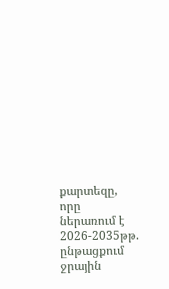քարտեզը, որը ներառում է 2026-2035թթ. ընթացքում ջրային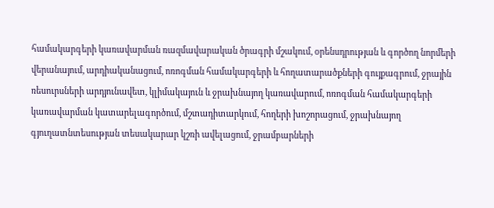համակարգերի կառավարման ռազմավարական ծրագրի մշակում, օրենսդրության և գործող նորմերի վերանայում, արդիականացում, ոռոգման համակարգերի և հողատարածքների գույքագրում, ջրային ռեսուրսների արդյունավետ, կլիմակայուն և ջրախնայող կառավարում, ոռոգման համակարգերի կառավարման կատարելագործում, մշտադիտարկում, հողերի խոշորացում, ջրախնայող գյուղատնտեսության տեսակարար կշռի ավելացում, ջրամբարների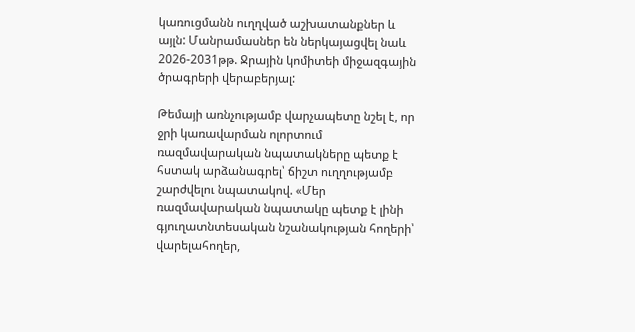կառուցմանն ուղղված աշխատանքներ և այլն: Մանրամասներ են ներկայացվել նաև 2026-2031թթ. Ջրային կոմիտեի միջազգային ծրագրերի վերաբերյալ:

Թեմայի առնչությամբ վարչապետը նշել է, որ ջրի կառավարման ոլորտում ռազմավարական նպատակները պետք է հստակ արձանագրել՝ ճիշտ ուղղությամբ շարժվելու նպատակով. «Մեր ռազմավարական նպատակը պետք է լինի գյուղատնտեսական նշանակության հողերի՝ վարելահողեր,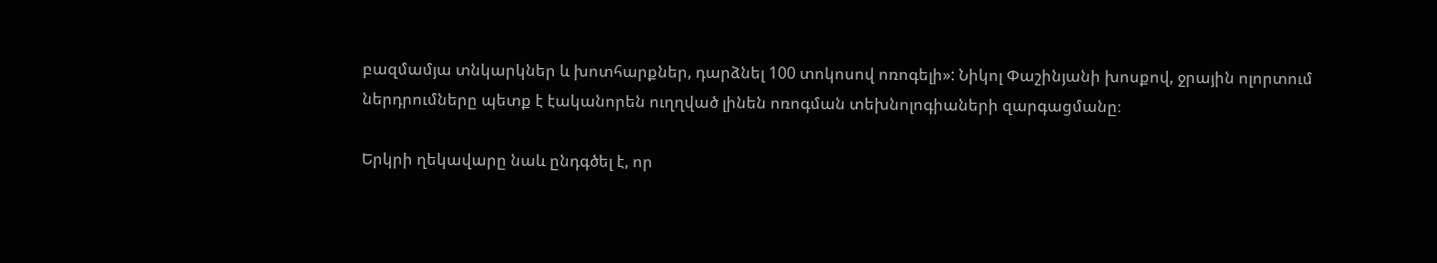բազմամյա տնկարկներ և խոտհարքներ, դարձնել 100 տոկոսով ոռոգելի»: Նիկոլ Փաշինյանի խոսքով, ջրային ոլորտում ներդրումները պետք է էականորեն ուղղված լինեն ոռոգման տեխնոլոգիաների զարգացմանը։

Երկրի ղեկավարը նաև ընդգծել է, որ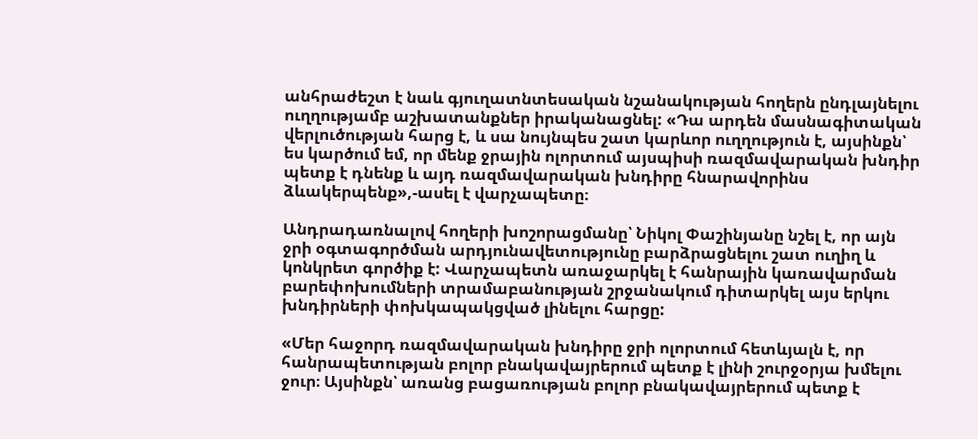անհրաժեշտ է նաև գյուղատնտեսական նշանակության հողերն ընդլայնելու ուղղությամբ աշխատանքներ իրականացնել: «Դա արդեն մասնագիտական վերլուծության հարց է, և սա նույնպես շատ կարևոր ուղղություն է, այսինքն՝ ես կարծում եմ, որ մենք ջրային ոլորտում այսպիսի ռազմավարական խնդիր պետք է դնենք և այդ ռազմավարական խնդիրը հնարավորինս ձևակերպենք»,-ասել է վարչապետը։

Անդրադառնալով հողերի խոշորացմանը՝ Նիկոլ Փաշինյանը նշել է, որ այն ջրի օգտագործման արդյունավետությունը բարձրացնելու շատ ուղիղ և կոնկրետ գործիք է: Վարչապետն առաջարկել է հանրային կառավարման բարեփոխումների տրամաբանության շրջանակում դիտարկել այս երկու խնդիրների փոխկապակցված լինելու հարցը:

«Մեր հաջորդ ռազմավարական խնդիրը ջրի ոլորտում հետևյալն է, որ հանրապետության բոլոր բնակավայրերում պետք է լինի շուրջօրյա խմելու ջուր։ Այսինքն՝ առանց բացառության բոլոր բնակավայրերում պետք է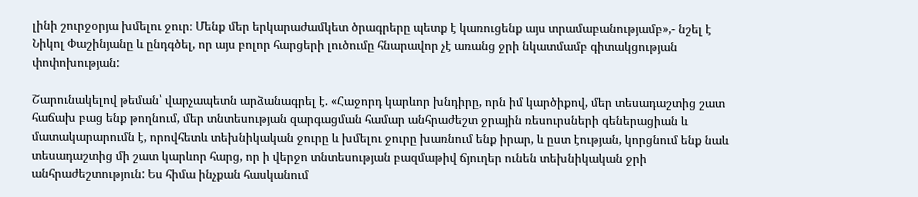լինի շուրջօրյա խմելու ջուր։ Մենք մեր երկարաժամկետ ծրագրերը պետք է կառուցենք այս տրամաբանությամբ»,- նշել է Նիկոլ Փաշինյանը և ընդգծել, որ այս բոլոր հարցերի լուծումը հնարավոր չէ առանց ջրի նկատմամբ գիտակցության փոփոխության:

Շարունակելով թեման՝ վարչապետն արձանագրել է. «Հաջորդ կարևոր խնդիրը, որն իմ կարծիքով, մեր տեսադաշտից շատ հաճախ բաց ենք թողնում, մեր տնտեսության զարգացման համար անհրաժեշտ ջրային ռեսուրսների գեներացիան և մատակարարումն է, որովհետև տեխնիկական ջուրը և խմելու ջուրը խառնում ենք իրար, և ըստ էության, կորցնում ենք նաև տեսադաշտից մի շատ կարևոր հարց, որ ի վերջո տնտեսության բազմաթիվ ճյուղեր ունեն տեխնիկական ջրի անհրաժեշտություն: Ես հիմա ինչքան հասկանում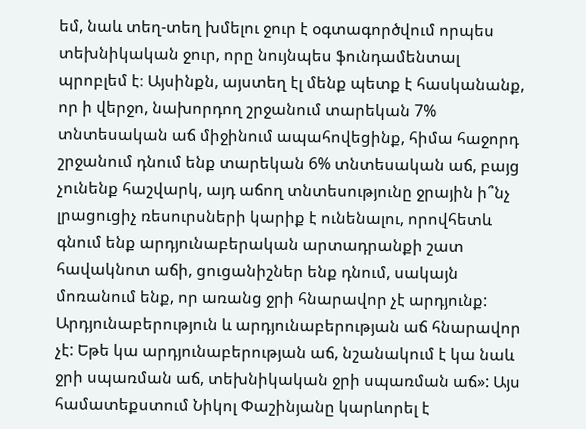եմ, նաև տեղ-տեղ խմելու ջուր է օգտագործվում որպես տեխնիկական ջուր, որը նույնպես ֆունդամենտալ պրոբլեմ է։ Այսինքն, այստեղ էլ մենք պետք է հասկանանք, որ ի վերջո, նախորդող շրջանում տարեկան 7% տնտեսական աճ միջինում ապահովեցինք, հիմա հաջորդ շրջանում դնում ենք տարեկան 6% տնտեսական աճ, բայց չունենք հաշվարկ, այդ աճող տնտեսությունը ջրային ի՞նչ լրացուցիչ ռեսուրսների կարիք է ունենալու, որովհետև գնում ենք արդյունաբերական արտադրանքի շատ հավակնոտ աճի, ցուցանիշներ ենք դնում, սակայն մոռանում ենք, որ առանց ջրի հնարավոր չէ արդյունք: Արդյունաբերություն և արդյունաբերության աճ հնարավոր չէ: Եթե կա արդյունաբերության աճ, նշանակում է կա նաև ջրի սպառման աճ, տեխնիկական ջրի սպառման աճ»: Այս համատեքստում Նիկոլ Փաշինյանը կարևորել է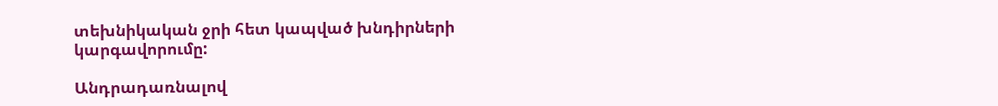տեխնիկական ջրի հետ կապված խնդիրների կարգավորումը:

Անդրադառնալով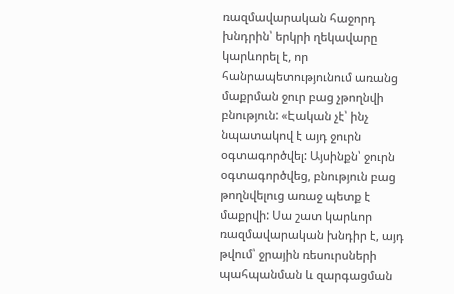ռազմավարական հաջորդ խնդրին՝ երկրի ղեկավարը կարևորել է, որ հանրապետությունում առանց մաքրման ջուր բաց չթողնվի բնություն: «Էական չէ՝ ինչ նպատակով է այդ ջուրն օգտագործվել: Այսինքն՝ ջուրն օգտագործվեց, բնություն բաց թողնվելուց առաջ պետք է մաքրվի: Սա շատ կարևոր ռազմավարական խնդիր է, այդ թվում՝ ջրային ռեսուրսների պահպանման և զարգացման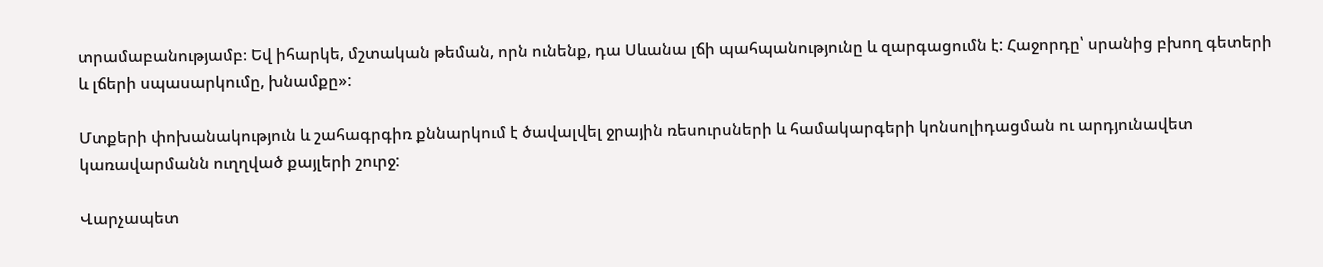տրամաբանությամբ։ Եվ իհարկե, մշտական թեման, որն ունենք, դա Սևանա լճի պահպանությունը և զարգացումն է: Հաջորդը՝ սրանից բխող գետերի և լճերի սպասարկումը, խնամքը»:

Մտքերի փոխանակություն և շահագրգիռ քննարկում է ծավալվել ջրային ռեսուրսների և համակարգերի կոնսոլիդացման ու արդյունավետ կառավարմանն ուղղված քայլերի շուրջ:

Վարչապետ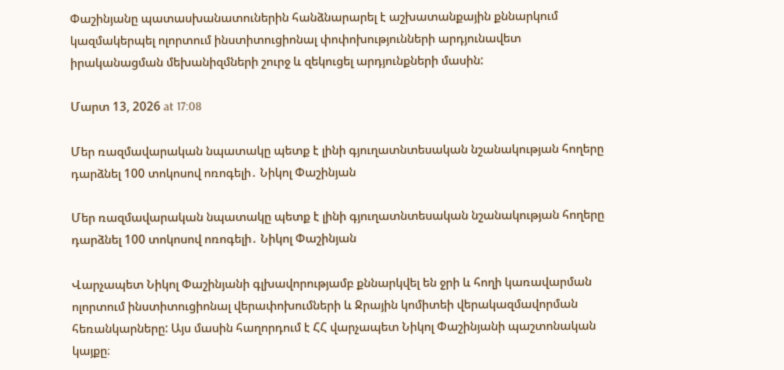Փաշինյանը պատասխանատուներին հանձնարարել է աշխատանքային քննարկում կազմակերպել ոլորտում ինստիտուցիոնալ փոփոխությունների արդյունավետ իրականացման մեխանիզմների շուրջ և զեկուցել արդյունքների մասին:

Մարտ 13, 2026 at 17:08

Մեր ռազմավարական նպատակը պետք է լինի գյուղատնտեսական նշանակության հողերը դարձնել 100 տոկոսով ոռոգելի․ Նիկոլ Փաշինյան

Մեր ռազմավարական նպատակը պետք է լինի գյուղատնտեսական նշանակության հողերը դարձնել 100 տոկոսով ոռոգելի․ Նիկոլ Փաշինյան

Վարչապետ Նիկոլ Փաշինյանի գլխավորությամբ քննարկվել են ջրի և հողի կառավարման ոլորտում ինստիտուցիոնալ վերափոխումների և Ջրային կոմիտեի վերակազմավորման հեռանկարները: Այս մասին հաղորդում է ՀՀ վարչապետ Նիկոլ Փաշինյանի պաշտոնական կայքը։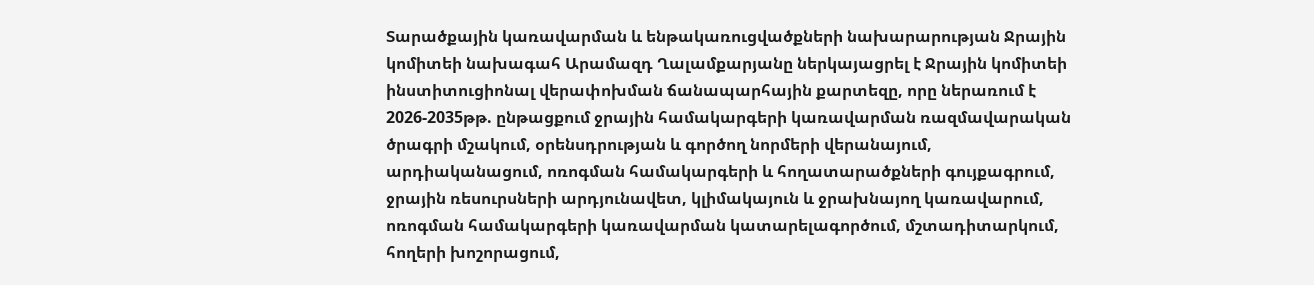Տարածքային կառավարման և ենթակառուցվածքների նախարարության Ջրային կոմիտեի նախագահ Արամազդ Ղալամքարյանը ներկայացրել է Ջրային կոմիտեի ինստիտուցիոնալ վերափոխման ճանապարհային քարտեզը, որը ներառում է 2026-2035թթ. ընթացքում ջրային համակարգերի կառավարման ռազմավարական ծրագրի մշակում, օրենսդրության և գործող նորմերի վերանայում, արդիականացում, ոռոգման համակարգերի և հողատարածքների գույքագրում, ջրային ռեսուրսների արդյունավետ, կլիմակայուն և ջրախնայող կառավարում, ոռոգման համակարգերի կառավարման կատարելագործում, մշտադիտարկում, հողերի խոշորացում,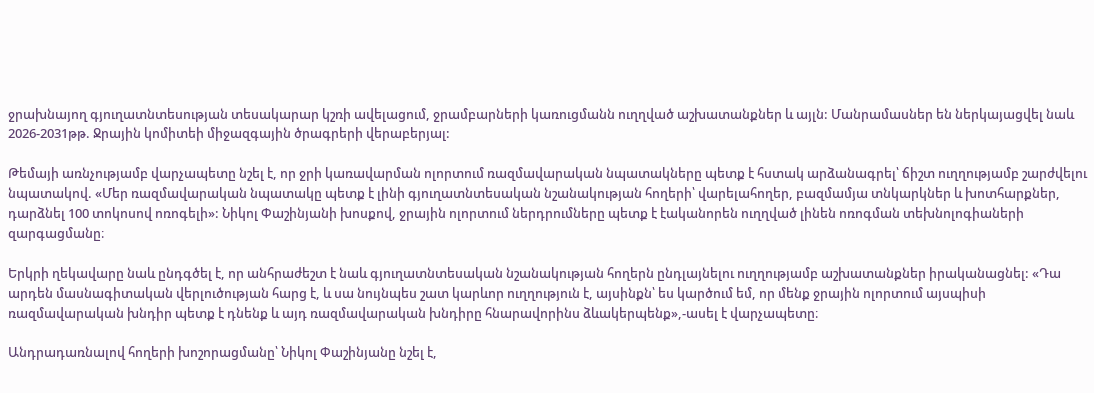ջրախնայող գյուղատնտեսության տեսակարար կշռի ավելացում, ջրամբարների կառուցմանն ուղղված աշխատանքներ և այլն: Մանրամասներ են ներկայացվել նաև 2026-2031թթ. Ջրային կոմիտեի միջազգային ծրագրերի վերաբերյալ:

Թեմայի առնչությամբ վարչապետը նշել է, որ ջրի կառավարման ոլորտում ռազմավարական նպատակները պետք է հստակ արձանագրել՝ ճիշտ ուղղությամբ շարժվելու նպատակով. «Մեր ռազմավարական նպատակը պետք է լինի գյուղատնտեսական նշանակության հողերի՝ վարելահողեր, բազմամյա տնկարկներ և խոտհարքներ, դարձնել 100 տոկոսով ոռոգելի»: Նիկոլ Փաշինյանի խոսքով, ջրային ոլորտում ներդրումները պետք է էականորեն ուղղված լինեն ոռոգման տեխնոլոգիաների զարգացմանը։

Երկրի ղեկավարը նաև ընդգծել է, որ անհրաժեշտ է նաև գյուղատնտեսական նշանակության հողերն ընդլայնելու ուղղությամբ աշխատանքներ իրականացնել: «Դա արդեն մասնագիտական վերլուծության հարց է, և սա նույնպես շատ կարևոր ուղղություն է, այսինքն՝ ես կարծում եմ, որ մենք ջրային ոլորտում այսպիսի ռազմավարական խնդիր պետք է դնենք և այդ ռազմավարական խնդիրը հնարավորինս ձևակերպենք»,-ասել է վարչապետը։

Անդրադառնալով հողերի խոշորացմանը՝ Նիկոլ Փաշինյանը նշել է,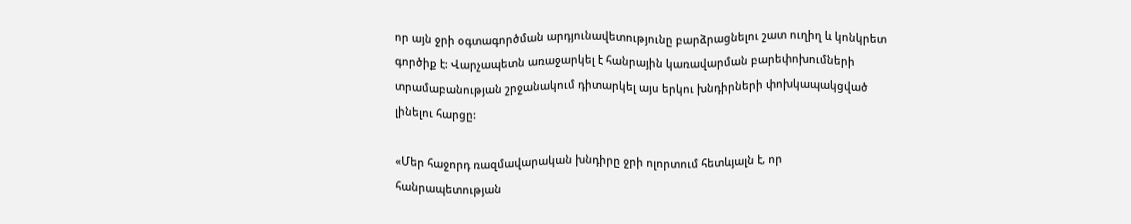որ այն ջրի օգտագործման արդյունավետությունը բարձրացնելու շատ ուղիղ և կոնկրետ գործիք է: Վարչապետն առաջարկել է հանրային կառավարման բարեփոխումների տրամաբանության շրջանակում դիտարկել այս երկու խնդիրների փոխկապակցված լինելու հարցը:

«Մեր հաջորդ ռազմավարական խնդիրը ջրի ոլորտում հետևյալն է, որ հանրապետության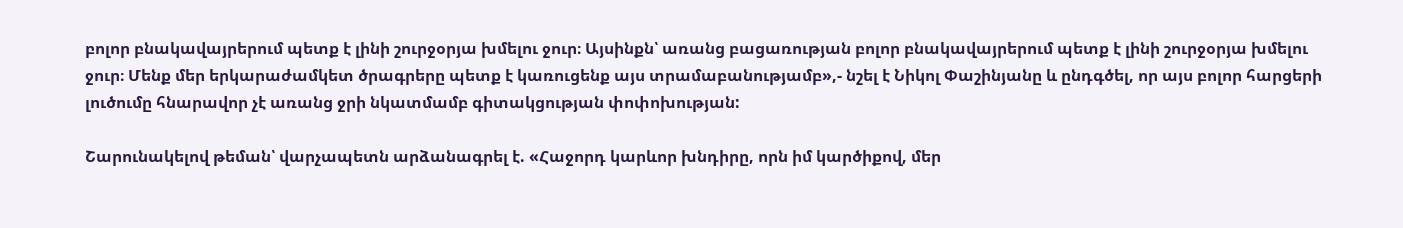բոլոր բնակավայրերում պետք է լինի շուրջօրյա խմելու ջուր։ Այսինքն՝ առանց բացառության բոլոր բնակավայրերում պետք է լինի շուրջօրյա խմելու ջուր։ Մենք մեր երկարաժամկետ ծրագրերը պետք է կառուցենք այս տրամաբանությամբ»,- նշել է Նիկոլ Փաշինյանը և ընդգծել, որ այս բոլոր հարցերի լուծումը հնարավոր չէ առանց ջրի նկատմամբ գիտակցության փոփոխության:

Շարունակելով թեման՝ վարչապետն արձանագրել է. «Հաջորդ կարևոր խնդիրը, որն իմ կարծիքով, մեր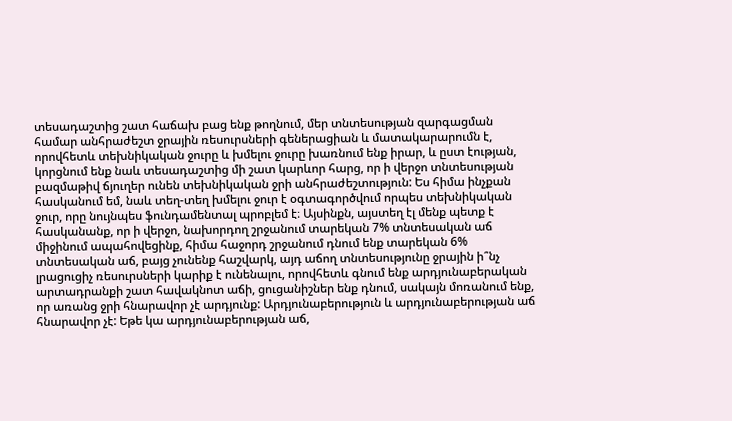տեսադաշտից շատ հաճախ բաց ենք թողնում, մեր տնտեսության զարգացման համար անհրաժեշտ ջրային ռեսուրսների գեներացիան և մատակարարումն է, որովհետև տեխնիկական ջուրը և խմելու ջուրը խառնում ենք իրար, և ըստ էության, կորցնում ենք նաև տեսադաշտից մի շատ կարևոր հարց, որ ի վերջո տնտեսության բազմաթիվ ճյուղեր ունեն տեխնիկական ջրի անհրաժեշտություն: Ես հիմա ինչքան հասկանում եմ, նաև տեղ-տեղ խմելու ջուր է օգտագործվում որպես տեխնիկական ջուր, որը նույնպես ֆունդամենտալ պրոբլեմ է։ Այսինքն, այստեղ էլ մենք պետք է հասկանանք, որ ի վերջո, նախորդող շրջանում տարեկան 7% տնտեսական աճ միջինում ապահովեցինք, հիմա հաջորդ շրջանում դնում ենք տարեկան 6% տնտեսական աճ, բայց չունենք հաշվարկ, այդ աճող տնտեսությունը ջրային ի՞նչ լրացուցիչ ռեսուրսների կարիք է ունենալու, որովհետև գնում ենք արդյունաբերական արտադրանքի շատ հավակնոտ աճի, ցուցանիշներ ենք դնում, սակայն մոռանում ենք, որ առանց ջրի հնարավոր չէ արդյունք: Արդյունաբերություն և արդյունաբերության աճ հնարավոր չէ: Եթե կա արդյունաբերության աճ,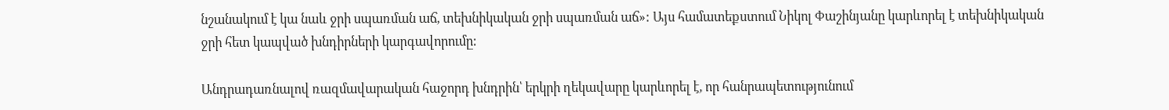նշանակում է կա նաև ջրի սպառման աճ, տեխնիկական ջրի սպառման աճ»: Այս համատեքստում Նիկոլ Փաշինյանը կարևորել է տեխնիկական ջրի հետ կապված խնդիրների կարգավորումը:

Անդրադառնալով ռազմավարական հաջորդ խնդրին՝ երկրի ղեկավարը կարևորել է, որ հանրապետությունում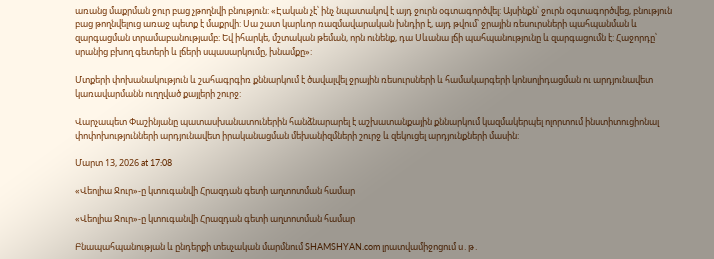առանց մաքրման ջուր բաց չթողնվի բնություն: «Էական չէ՝ ինչ նպատակով է այդ ջուրն օգտագործվել: Այսինքն՝ ջուրն օգտագործվեց, բնություն բաց թողնվելուց առաջ պետք է մաքրվի: Սա շատ կարևոր ռազմավարական խնդիր է, այդ թվում՝ ջրային ռեսուրսների պահպանման և զարգացման տրամաբանությամբ։ Եվ իհարկե, մշտական թեման, որն ունենք, դա Սևանա լճի պահպանությունը և զարգացումն է: Հաջորդը՝ սրանից բխող գետերի և լճերի սպասարկումը, խնամքը»:

Մտքերի փոխանակություն և շահագրգիռ քննարկում է ծավալվել ջրային ռեսուրսների և համակարգերի կոնսոլիդացման ու արդյունավետ կառավարմանն ուղղված քայլերի շուրջ:

Վարչապետ Փաշինյանը պատասխանատուներին հանձնարարել է աշխատանքային քննարկում կազմակերպել ոլորտում ինստիտուցիոնալ փոփոխությունների արդյունավետ իրականացման մեխանիզմների շուրջ և զեկուցել արդյունքների մասին:

Մարտ 13, 2026 at 17:08

«Վեոլիա Ջուր»-ը կտուգանվի Հրազդան գետի աղտոտման համար

«Վեոլիա Ջուր»-ը կտուգանվի Հրազդան գետի աղտոտման համար

Բնապահպանության և ընդերքի տեսչական մարմնում SHAMSHYAN.com լրատվամիջոցում ս․թ․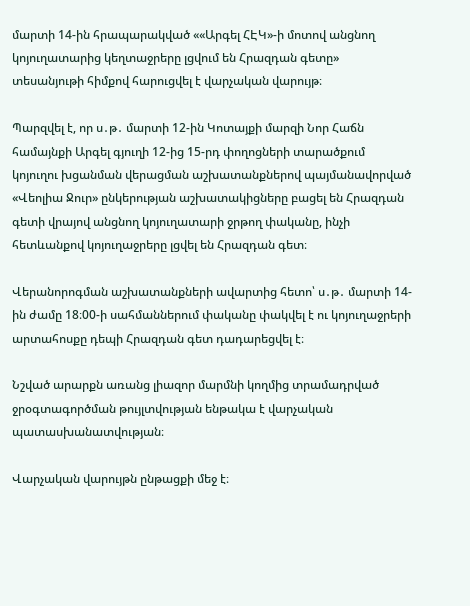մարտի 14-ին հրապարակված ««Արգել ՀԷԿ»-ի մոտով անցնող կոյուղատարից կեղտաջրերը լցվում են Հրազդան գետը» տեսանյութի հիմքով հարուցվել է վարչական վարույթ։

Պարզվել է, որ ս․թ․ մարտի 12-ին Կոտայքի մարզի Նոր Հաճն համայնքի Արգել գյուղի 12-ից 15-րդ փողոցների տարածքում կոյուղու խցանման վերացման աշխատանքներով պայմանավորված «Վեոլիա Ջուր» ընկերության աշխատակիցները բացել են Հրազդան գետի վրայով անցնող կոյուղատարի ջրթող փականը, ինչի հետևանքով կոյուղաջրերը լցվել են Հրազդան գետ։

Վերանորոգման աշխատանքների ավարտից հետո՝ ս․թ․ մարտի 14-ին ժամը 18։00-ի սահմաններում փականը փակվել է ու կոյուղաջրերի արտահոսքը դեպի Հրազդան գետ դադարեցվել է։

Նշված արարքն առանց լիազոր մարմնի կողմից տրամադրված ջրօգտագործման թույլտվության ենթակա է վարչական պատասխանատվության։

Վարչական վարույթն ընթացքի մեջ է։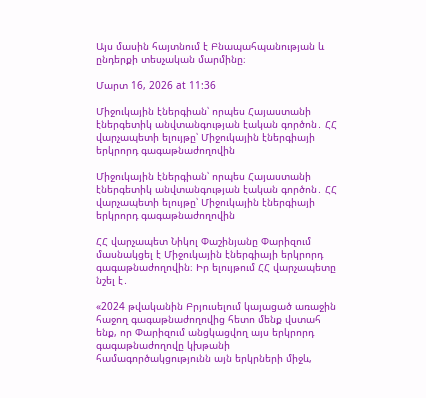Այս մասին հայտնում է Բնապահպանության և ընդերքի տեսչական մարմինը։

Մարտ 16, 2026 at 11:36

Միջուկային էներգիան՝ որպես Հայաստանի էներգետիկ անվտանգության էական գործոն․ ՀՀ վարչապետի ելույթը՝ Միջուկային էներգիայի երկրորդ գագաթնաժողովին

Միջուկային էներգիան՝ որպես Հայաստանի էներգետիկ անվտանգության էական գործոն․ ՀՀ վարչապետի ելույթը՝ Միջուկային էներգիայի երկրորդ գագաթնաժողովին

ՀՀ վարչապետ Նիկոլ Փաշինյանը Փարիզում մասնակցել է Միջուկային էներգիայի երկրորդ գագաթնաժողովին։ Իր ելույթում ՀՀ վարչապետը նշել է․

«2024 թվականին Բրյուսելում կայացած առաջին հաջող գագաթնաժողովից հետո մենք վստահ ենք, որ Փարիզում անցկացվող այս երկրորդ գագաթնաժողովը կխթանի համագործակցությունն այն երկրների միջև,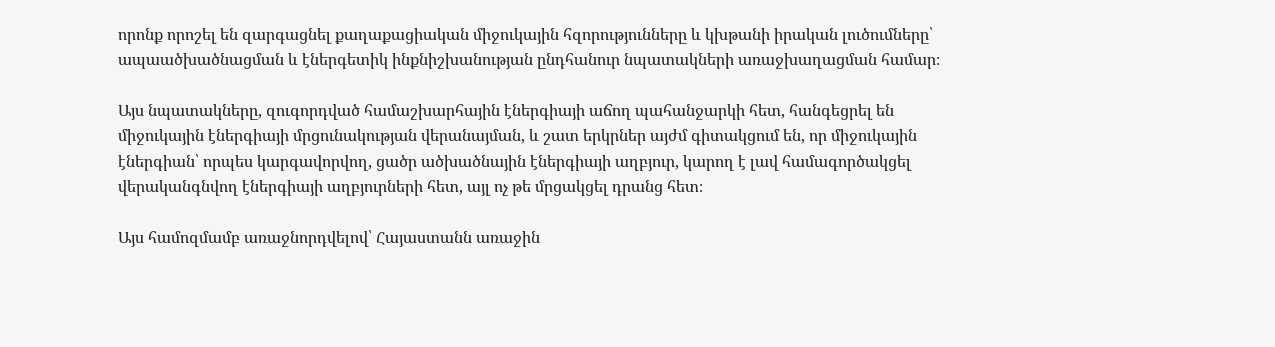որոնք որոշել են զարգացնել քաղաքացիական միջուկային հզորությունները և կխթանի իրական լուծումները՝ ապաածխածնացման և էներգետիկ ինքնիշխանության ընդհանուր նպատակների առաջխաղացման համար։

Այս նպատակները, զուգորդված համաշխարհային էներգիայի աճող պահանջարկի հետ, հանգեցրել են միջուկային էներգիայի մրցունակության վերանայման, և շատ երկրներ այժմ գիտակցում են, որ միջուկային էներգիան՝ որպես կարգավորվող, ցածր ածխածնային էներգիայի աղբյուր, կարող է լավ համագործակցել վերականգնվող էներգիայի աղբյուրների հետ, այլ ոչ թե մրցակցել դրանց հետ։

Այս համոզմամբ առաջնորդվելով՝ Հայաստանն առաջին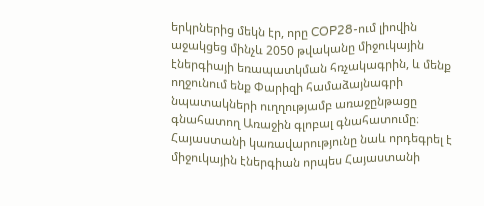երկրներից մեկն էր, որը COP28-ում լիովին աջակցեց մինչև 2050 թվականը միջուկային էներգիայի եռապատկման հռչակագրին, և մենք ողջունում ենք Փարիզի համաձայնագրի նպատակների ուղղությամբ առաջընթացը գնահատող Առաջին գլոբալ գնահատումը։ Հայաստանի կառավարությունը նաև որդեգրել է միջուկային էներգիան որպես Հայաստանի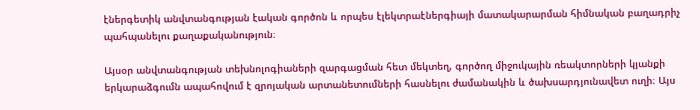էներգետիկ անվտանգության էական գործոն և որպես էլեկտրաէներգիայի մատակարարման հիմնական բաղադրիչ պահպանելու քաղաքականություն։

Այսօր անվտանգության տեխնոլոգիաների զարգացման հետ մեկտեղ, գործող միջուկային ռեակտորների կյանքի երկարաձգումն ապահովում է զրոյական արտանետումների հասնելու ժամանակին և ծախսարդյունավետ ուղի։ Այս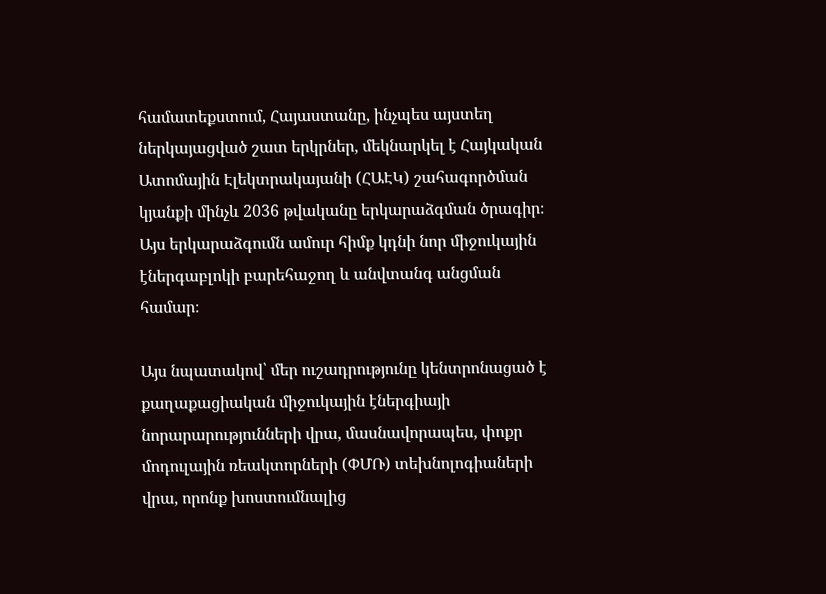համատեքստում, Հայաստանը, ինչպես այստեղ ներկայացված շատ երկրներ, մեկնարկել է Հայկական Ատոմային Էլեկտրակայանի (ՀԱԷԿ) շահագործման կյանքի մինչև 2036 թվականը երկարաձգման ծրագիր։ Այս երկարաձգումն ամուր հիմք կդնի նոր միջուկային էներգաբլոկի բարեհաջող և անվտանգ անցման համար։

Այս նպատակով՝ մեր ուշադրությունը կենտրոնացած է քաղաքացիական միջուկային էներգիայի նորարարությունների վրա, մասնավորապես, փոքր մոդուլային ռեակտորների (ՓՄՌ) տեխնոլոգիաների վրա, որոնք խոստումնալից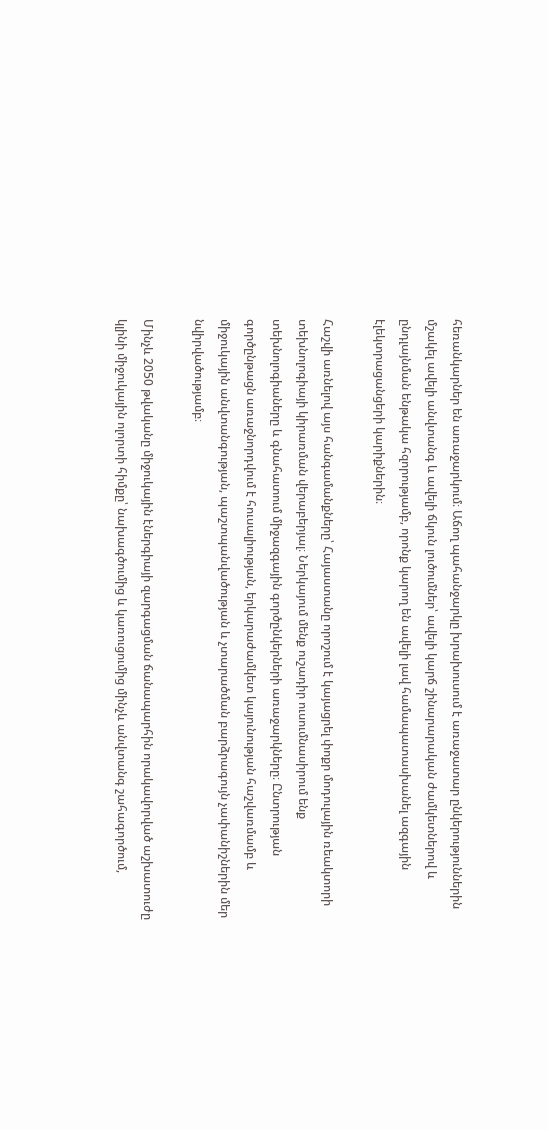հեռանկարներ են առաջարկում։ Աճող պահանջարկը խրախուսում է առաջատար ընկերություններին մշակել ավելի անվտանգ և ավելի ճկուն լուծումներ՝ ավելի կարճ շինարարական ժամկետներով և ընդլայնման ենթակա հզորությամբ, որոնք կարող են ավելի լավ համապատասխանել ազգային էլեկտրացանցերի կարիքներին։

Հաշվի առնելով այս հանգամանքները՝ Հայաստանը որոշում է կայացրել փոքր մոդուլային ռեակտորի տեխնոլոգիայի կիրառման վերաբերյալ։ Ներկայում մենք ուշադիր ուսումնասիրում ենք տեխնոլոգիաները և գնահատում միջազգային գործընկերների առաջարկները։ Ընտրության գործընթացն առաջնորդվում է հուսալիության, երկարաժամկետ կայունության հաշվառմամբ և միջուկային անվտանգության, պաշտպանվածության և չտարածման բարձրագույն չափանիշներին մեր նվիրվածությամբ։

Մինչև 2050 թվականը միջուկային էներգիայի զարգացման ճանապարհին որակավորված աշխատուժը կլինի միջուկային ոլորտի հիմքը՝ նախագծումից և կառուցումից մինչև անվտանգ շահագործում,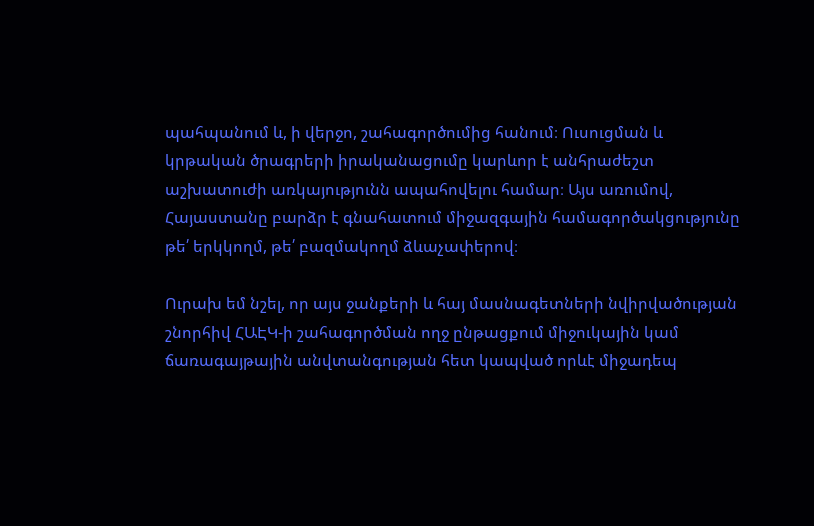պահպանում և, ի վերջո, շահագործումից հանում։ Ուսուցման և կրթական ծրագրերի իրականացումը կարևոր է անհրաժեշտ աշխատուժի առկայությունն ապահովելու համար։ Այս առումով, Հայաստանը բարձր է գնահատում միջազգային համագործակցությունը թե՛ երկկողմ, թե՛ բազմակողմ ձևաչափերով։

Ուրախ եմ նշել, որ այս ջանքերի և հայ մասնագետների նվիրվածության շնորհիվ ՀԱԷԿ-ի շահագործման ողջ ընթացքում միջուկային կամ ճառագայթային անվտանգության հետ կապված որևէ միջադեպ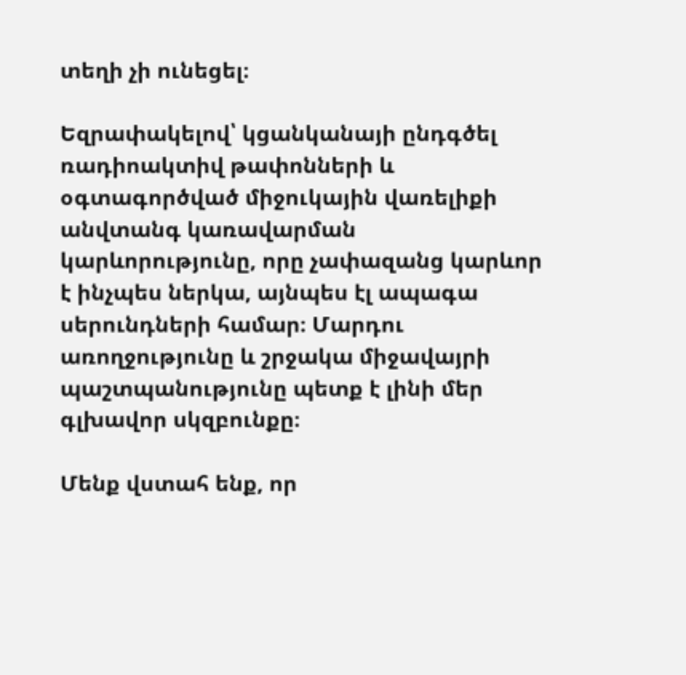տեղի չի ունեցել։

Եզրափակելով՝ կցանկանայի ընդգծել ռադիոակտիվ թափոնների և օգտագործված միջուկային վառելիքի անվտանգ կառավարման կարևորությունը, որը չափազանց կարևոր է ինչպես ներկա, այնպես էլ ապագա սերունդների համար։ Մարդու առողջությունը և շրջակա միջավայրի պաշտպանությունը պետք է լինի մեր գլխավոր սկզբունքը։

Մենք վստահ ենք, որ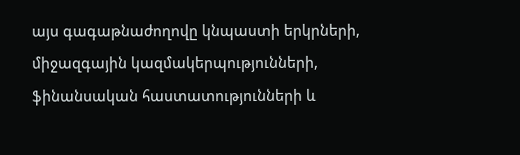այս գագաթնաժողովը կնպաստի երկրների, միջազգային կազմակերպությունների, ֆինանսական հաստատությունների և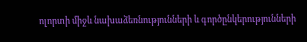ոլորտի միջև նախաձեռնությունների և գործընկերությունների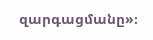զարգացմանը»։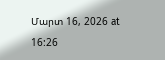Մարտ 16, 2026 at 16:26